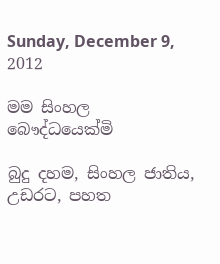Sunday, December 9, 2012

මම සිංහල බෞද්ධයෙක්මි

බුදු දහම, සිංහල ජාතිය, උඩරට, පහත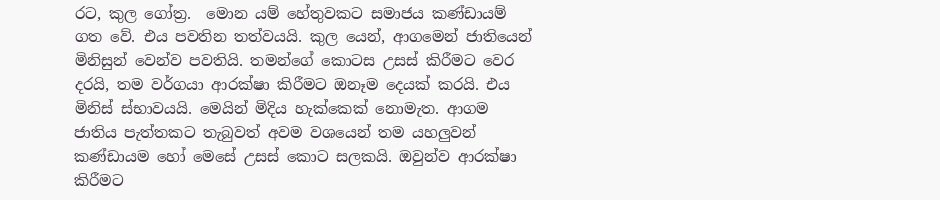රට, කුල ගෝත්‍ර.  මොන යම් හේතුවකට සමාජය කණ්ඩායම් ගත වේ. එය පවතින තත්වයයි. කුල යෙන්, ආගමෙන් ජාතියෙන් මිනිසුන් වෙන්ව පවතියි. තමන්ගේ කොටස උසස් කිරීමට වෙර දරයි, තම වර්ගයා ආරක්ෂා කිරීමට ඔනෑම දෙයක් කරයි. එය මිනිස් ස්භාවයයි. මෙයින් මිදිය හැක්කෙක් නොමැත. ආගම ජාතිය පැත්තකට තැබුවත් අවම වශයෙන් තම යහලුවන් කණ්ඩායම හෝ මෙසේ උසස් කොට සලකයි. ඔවුන්ව ආරක්ෂා කිරීමට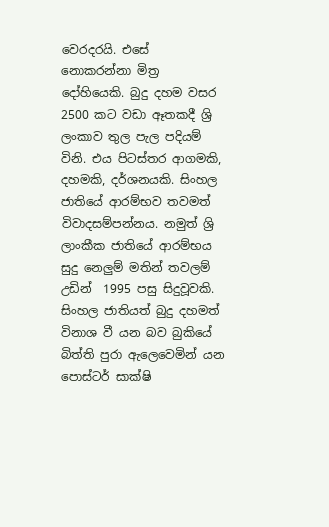වෙරදරයි. එසේ නොකරන්නා මිත්‍ර දෝහියෙකි. බුදු දහම වසර 2500 කට වඩා ඈතකදී ශ්‍රි ලංකාව තුල පැල පදියම් විනි. එය පිටස්තර ආගමකි, දහමකි, දර්ශනයකි. සිංහල ජාතියේ ආරම්භව තවමත් විවාදසම්පන්නය. නමුත් ශ්‍රි ලාංකීක ජාතියේ ආරම්භය සුදු නෙලුම් මතින් තවලම් උඩින්  1995 පසු සිදුවූවකි. සිංහල ජාතියත් බුදු දහමත් විනාශ වී යන බව බුකියේ බිත්ති පුරා ඇලෙවෙමින් යන පොස්ටර් සාක්ෂි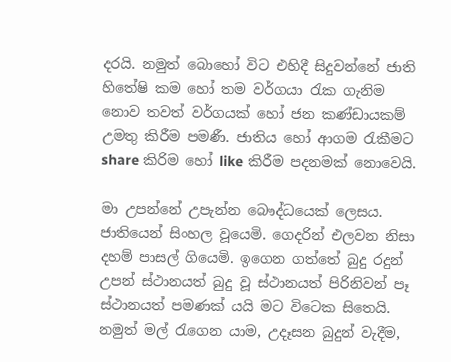දරයි. නමුත් බොහෝ විට එහිදී සිදුවන්නේ ජාති හිතේෂි කම හෝ තම වර්ගයා රැක ගැනිම නොව තවත් වර්ගයක් හෝ ජන කණ්ඩායකම් උමතු කිරීම පමණී. ජාතිය හෝ ආගම රැකීමට share කිරිම හෝ like කිරීම පදනමක් නොවෙයි.

මා උපන්නේ උපැන්න බෞද්ධයෙක් ලෙසය. ජාතියෙන් සිංහල වූයෙමි. ගෙදරින් එලවන නිසා දහම් පාසල් ගියෙමි. ඉගෙන ගත්තේ බුදු රදුන් උපන් ස්ථානයත් බුදු වූ ස්ථානයත් පිරිනිවන් පෑ ස්ථානයත් පමණක් යයි මට විටෙක සිතෙයි. නමුත් මල් රැගෙන යාම, උදෑසන බුදුන් වැදීම,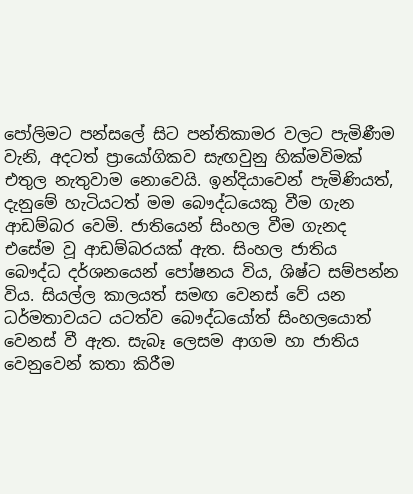පෝලිමට පන්සලේ සිට පන්තිකාමර වලට පැමිණීම වැනි, අදටත් ප්‍රායෝගිකව සැඟවුනු හික්මවිමක් එතුල නැතුවාම නොවෙයි. ඉන්දියාවෙන් පැමිණියත්, දැනුමේ හැටියටත් මම බෞද්ධයෙකු වීම ගැන ආඩම්බර වෙමි. ජාතියෙන් සිංහල වීම ගැනද එසේම වූ ආඩම්බරයක් ඇත. සිංහල ජාතිය බෞද්ධ දර්ශනයෙන් පෝෂනය විය, ශිෂ්ට සම්පන්න විය. සියල්ල කාලයත් සමඟ වෙනස් වේ යන ධර්මතාවයට යටත්ව බෞද්ධයෝත් සිංහලයොත් වෙනස් වී ඇත. සැබෑ ලෙසම ආගම හා ජාතිය වෙනුවෙන් කතා කිරීම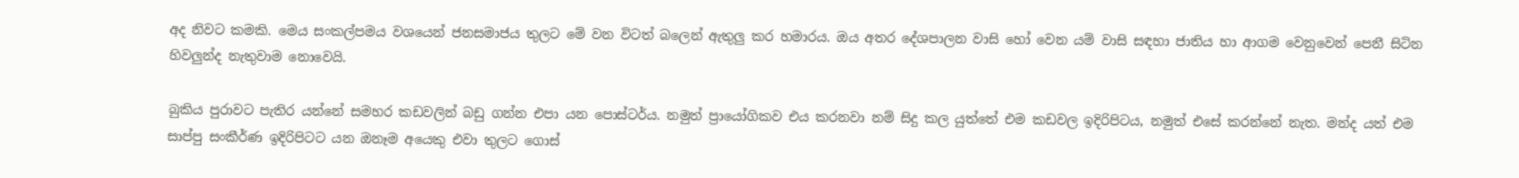අද නිවට කමකි. මෙය සංකල්පමය වශයෙන් ජනසමාජය තුලට මේ වන විටත් බලෙන් ඇතුලු කර හමාරය. ඔය අතර දේශපාලන වාසි හෝ වෙන යම් වාසි සඳහා ජාතිය හා ආගම වෙනුවෙන් පෙනී සිටින හිවලුන්ද නැතුවාම නොවෙයි.

බුකිය පුරාවට පැතිර යන්නේ සමහර කඩවලින් බඩු ගන්න එපා යන පොස්ටර්ය. නමුත් ප්‍රායෝගිකව එය කරනවා නම් සිදු කල යුත්තේ එම කඩවල ඉදිරිපිටය, නමුත් එසේ කරන්නේ නැත. මන්ද යත් එම සාප්පු සංකීර්ණ ඉදිරිපිටට යන ඔනෑම අයෙකු එවා තුලට ගොස්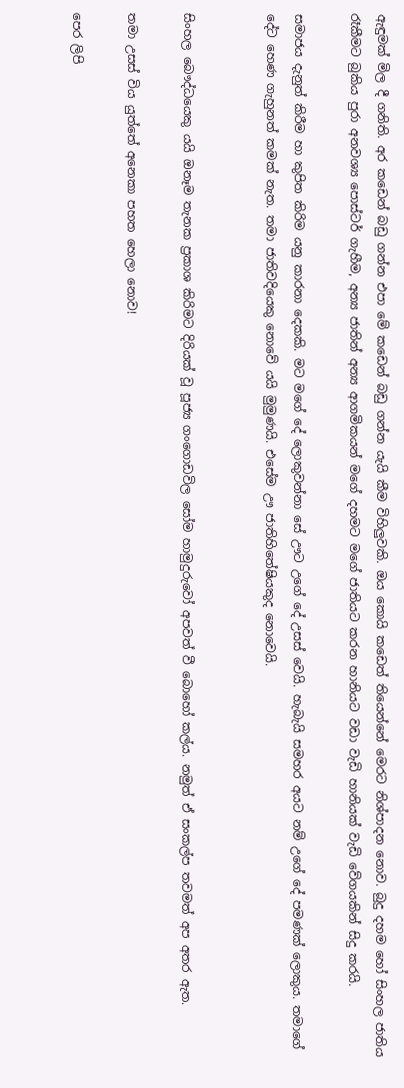ඇඳුමක් මිල දී ගනිති. අර කඩෙන් බඩු ගන්න එපා මේ කඩෙන් බඩු ගන්න යැයි කීම විහිලුවකි. ඔය කොයි කඩෙත් තියෙන්නේ මෙරට නිශ්පාදන නොව. බුදු දහම හෝ සිංහල ජාතිය රෑකීමට බුකිය පුරා අනවශ්‍ය පොස්ටර් ගැහීම, අන්‍ය ජාතින් අන්‍ය ආගමිකයන් මගේ දහමට මගේ ජාතියට කරන හානියට වඩා වැඩි හානියක් වැඩි වේගයකින් සිදු කරයි.

සමාජය දැනුත් කිරීම හා කුපිත කිරිම යනු කාරනා දෙකකි. මට මගේ දේ ලොකුවන්නා සේ ඌට උගේ දේ උසස් වෙයි. හැබැයි සමහර අයට නම් උගේ දේ පමණක් ලොකුය. තමාගේ දේට හෙණ ගැහුනත් කමක් නැත. තමා ජාතිවදියෙකු නොවේ යයි මුමුණයි. එසේම ඌ ජාතිහිතේෂියකුද නොවෙයි.


සිංහල බෞද්ධයෙකු යයි ඔනෑම තැනක ප්‍රකාශ කිරිමට දිරියක් වූ පූජ්‍ය ගංගොඩවිල සෝම හාමුදුරුවෝ අපවත් වී බොහෝ කල්ය. නමුත් ඒ සංකල්ප තවමත් අප අතර ඇත.

තමා උසස් විය යුත්තේ අනෙකා පහත හෙලා නොව!

පෙර ලිපි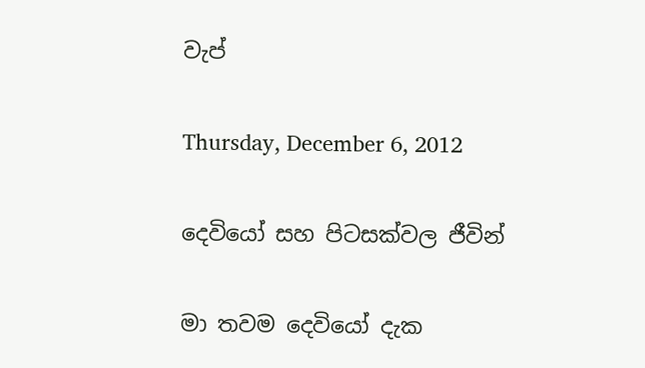වැප්

Thursday, December 6, 2012

දෙවියෝ සහ පිටසක්වල ජීවින්

මා තවම දෙවියෝ දැක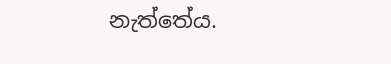නැත්තේය.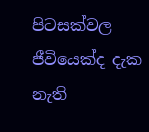පිටසක්වල ජීවියෙක්ද දැක නැති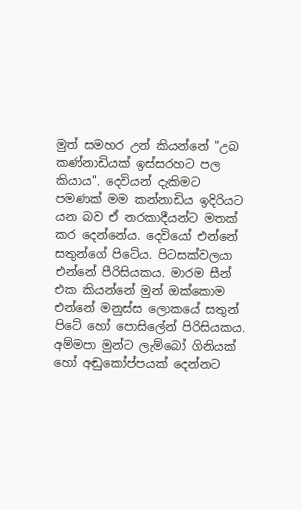මුත් සමහර උන් කියන්නේ "උබ කණ්නාඩියක් ඉස්සරහට පල කියාය". දෙවියන් දැකිමට පමණක් මම කන්නාඩිය ඉදිරියට යන බව ඒ නරකාදීයන්ට මතක් කර දෙන්නේය. දෙවියෝ එන්නේ සතුන්ගේ පිටේය. පිටසක්වලයා එන්නේ පීරිසියකය. මාරම සීන් එක කියන්නේ මුන් ඔක්කොම එන්නේ මනුස්ස ලොකයේ සතුන් පිටේ හෝ පොසිලේන් පිරිසියකය. අම්මපා මුන්ට ලැම්බෝ ගිනියක් හෝ අඬුකෝප්පයක් දෙන්නට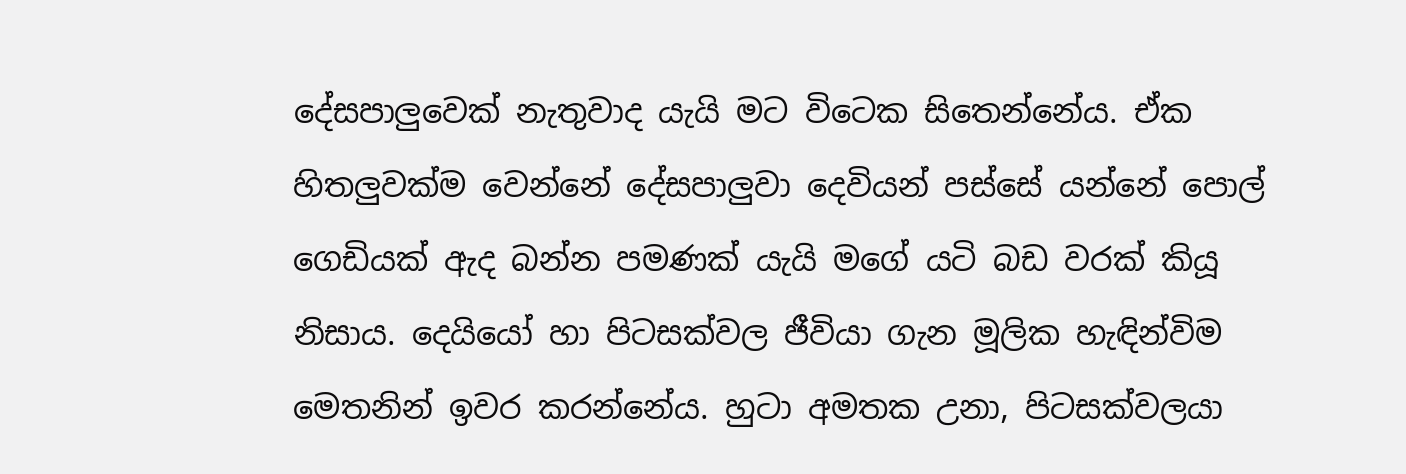දේසපාලුවෙක් නැතුවාද යැයි මට විටෙක සිතෙන්නේය. ඒක හිතලුවක්ම වෙන්නේ දේසපාලුවා දෙවියන් පස්සේ යන්නේ පොල් ගෙඩියක් ඇද බන්න පමණක් යැයි මගේ යටි බඩ වරක් කියූ නිසාය. දෙයියෝ හා පිටසක්වල ජීවියා ගැන මූලික හැඳින්විම මෙතනින් ඉවර කරන්නේය. හුටා අමතක උනා, පිටසක්වලයා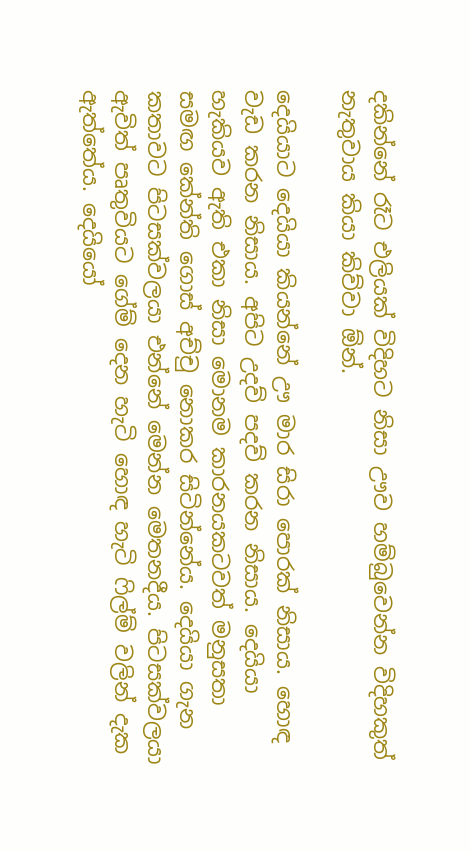දකින්නේ රෑට එලියක් විදිහට නිසා ඌව හම්බුවෙන්න විදිහකුත් නැතුවාය කියා කිව්වා ඕන්.

දෙයියාට දෙයියා කියන්නේ ඌ මාර සිරා පොරක් නිසාය. හොඳ වැඩ කරන නිසාය. අපිට උදව් පදව් කරන නිසාය. දෙයියා හැකියව ඇති එකා නිසා මොනම කාරනයකටවත් මනුසතා සමඟ කේන්ති ගොස් අච්චු නොකර සිටින්නේය. දෙයියා ගැන කතාවට පිටසක්වලයා එන්නේ මෙන්න මෙතනදීය. පිටසක්වලයා ඇවිත් පෘතුවියට ගේම් දෙන හැටි හොඳ හැටි ෆිල්ම් වලින් දැක ඇත්තේය. දෙයියෝ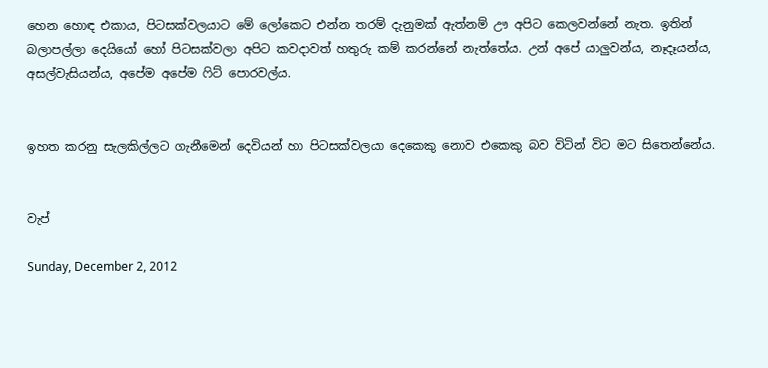හෙන හොඳ එකාය, පිටසක්වලයාට මේ ලෝකෙට එන්න තරම් දැනුමක් ඇත්නම් ඌ අපිට කෙලවන්නේ නැත. ඉතින් බලාපල්ලා දෙයියෝ හෝ පිටසක්වලා අපිට කවදාවත් හතුරු කම් කරන්නේ නැත්තේය. උන් අපේ යාලුවන්ය, නෑදෑයන්ය, අසල්වැසියන්ය, අපේම අපේම ෆිට් පොරවල්ය.


ඉහත කරනු සැලකිල්ලට ගැනීමෙන් දෙවියන් හා පිටසක්වලයා දෙකෙකු නොව එකෙකු බව විටින් විට මට සිතෙන්නේය.


වැප්

Sunday, December 2, 2012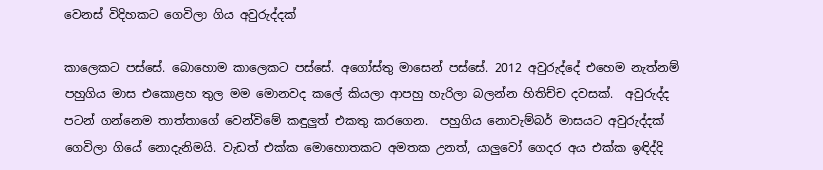වෙනස් විදිහකට ගෙවිලා ගිය අවුරුද්දක්

කාලෙකට පස්සේ. බොහොම කාලෙකට පස්සේ. අගෝස්තු මාසෙන් පස්සේ. 2012 අවුරුද්දේ එහෙම නැත්නම් පහුගිය මාස එකොළහ තුල මම මොනවද කලේ කියලා ආපහු හැරිලා බලන්න හිතිච්ච දවසක්.  අවුරුද්ද පටන් ගන්නෙම තාත්තාගේ වෙන්විමේ කඳුලුත් එකතු කරගෙන.  පහුගිය නොවැම්බර් මාසයට අවුරුද්දක් ගෙවිලා ගියේ නොදැනිමයි. වැඩත් එක්ක මොහොතකට අමතක උනත්, යාලුවෝ ගෙදර අය එක්ක ඉඳිද්දි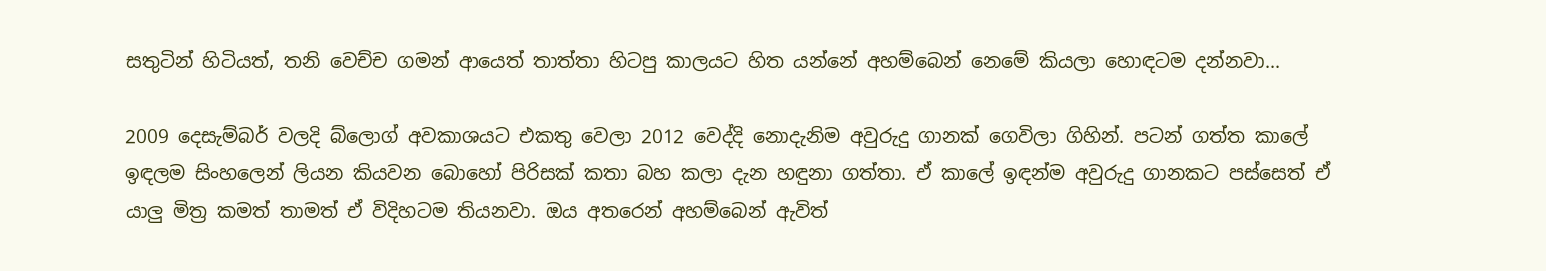සතුටින් හිටියත්, තනි වෙච්ච ගමන් ආයෙත් තාත්තා හිටපු කාලයට හිත යන්නේ අහම්බෙන් නෙමේ කියලා හොඳටම දන්නවා...

2009 දෙසැම්බර් වලදි බ්ලොග් අවකාශයට එකතු වෙලා 2012 වෙද්දි නොදැනිම අවුරුදු ගානක් ගෙවිලා ගිහින්. පටන් ගත්ත කාලේ ඉඳලම සිංහලෙන් ලියන කියවන බොහෝ පිරිසක් කතා බහ කලා දැන හඳුනා ගත්තා. ඒ කාලේ ඉඳන්ම අවුරුදු ගානකට පස්සෙත් ඒ යාලු මිත්‍ර කමත් තාමත් ඒ විදිහටම තියනවා. ඔය අතරෙන් අහම්බෙන් ඇවිත්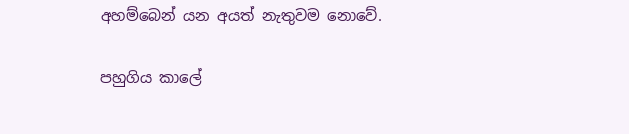අහම්බෙන් යන අයත් නැතුවම නොවේ.

පහුගිය කාලේ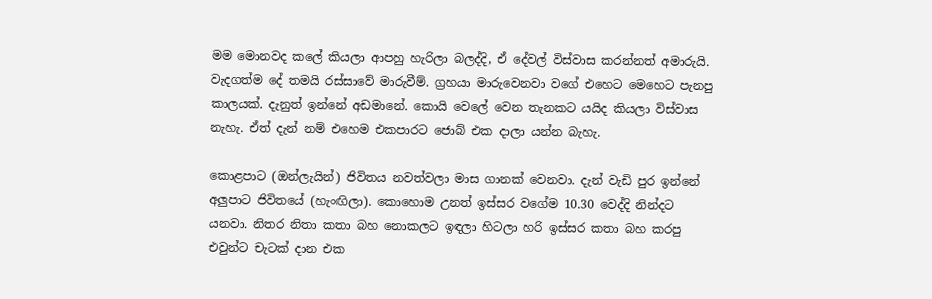මම මොනවද කලේ කියලා ආපහු හැරිලා බලද්දි, ඒ දේවල් විස්වාස කරන්නත් අමාරුයි. වැදගත්ම දේ තමයි රස්සාවේ මාරුවීම්. ග්‍රහයා මාරුවෙනවා වගේ එහෙට මෙහෙට පැනපු කාලයක්. දැනුත් ඉන්නේ අඩමානේ. කොයි වෙලේ වෙන තැනකට යයිද කියලා විස්වාස නැහැ. ඒත් දැන් නම් එහෙම එකපාරට ජොබ් එක දාලා යන්න බැහැ.

කොළපාට (ඔන්ලැයින්) ජිවිතය නවත්වලා මාස ගානක් වෙනවා. දැන් වැඩි පුර ඉන්නේ අලුපාට ජිවිතයේ (හැංඟිලා). කොහොම උනත් ඉස්සර වගේම 10.30 වෙද්දි නින්දට යනවා. නිතර නිතා කතා බහ නොකලට ඉඳලා හිටලා හරි ඉස්සර කතා බහ කරපු එවුන්ට චැටක් දාන එක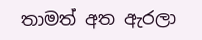තාමත් අත ඇරලා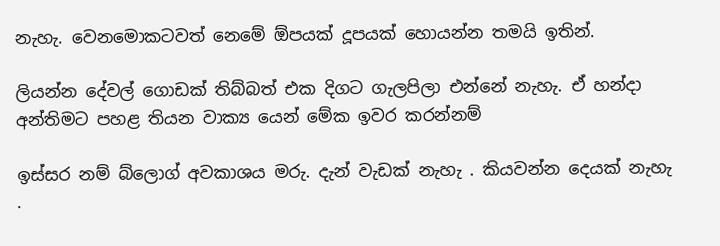නැහැ. වෙනමොකටවත් නෙමේ ඕපයක් දූපයක් හොයන්න තමයි ඉතින්.

ලියන්න දේවල් ගොඩක් තිබ්බත් එක දිගට ගැලපිලා එන්නේ නැහැ. ඒ හන්දා  අන්තිමට පහළ තියන වාක්‍ය යෙන් මේක ඉවර කරන්නම්

ඉස්සර නම් බ්ලොග් අවකාශය මරු. දැන් වැඩක් නැහැ . කියවන්න දෙයක් නැහැ .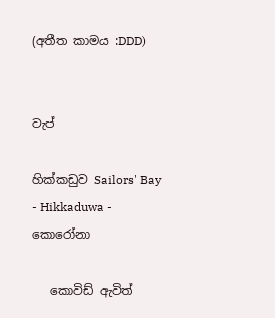(අතීත කාමය :DDD)


වැප්

හික්කඩුව Sailors' Bay - Hikkaduwa - කොරෝනා

   කොවිඩ් ඇවිත්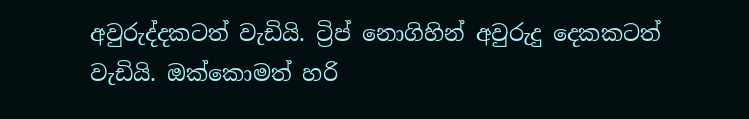අවුරුද්දකටත් වැඩියි. ට්‍රිප් නොගිහින් අවුරුදු දෙකකටත් වැඩියි. ඔක්කොමත් හරි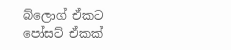බ්ලොග් ඒකට පෝසට් ඒකක්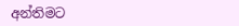අන්තිමට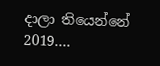දාලා තියෙන්නේ 2019....